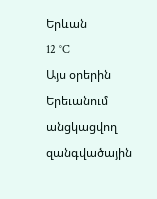Երևան
12 °C
Այս օրերին Երեւանում անցկացվող զանգվածային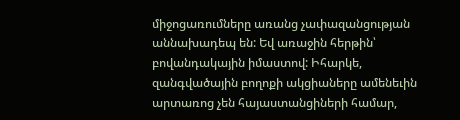միջոցառումները առանց չափազանցության աննախադեպ են: Եվ առաջին հերթին՝ բովանդակային իմաստով: Իհարկե, զանգվածային բողոքի ակցիաները ամենեւին արտառոց չեն հայաստանցիների համար,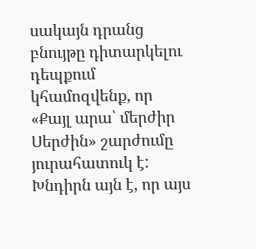սակայն դրանց բնույթը դիտարկելու դեպքում կհամոզվենք, որ «Քայլ արա՝ մերժիր Սերժին» շարժումը յուրահատուկ է: Խնդիրն այն է, որ այս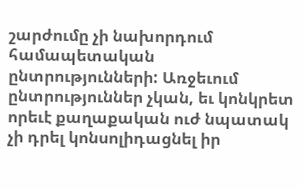շարժումը չի նախորդում համապետական ընտրությունների: Առջեւում ընտրություններ չկան, եւ կոնկրետ որեւէ քաղաքական ուժ նպատակ չի դրել կոնսոլիդացնել իր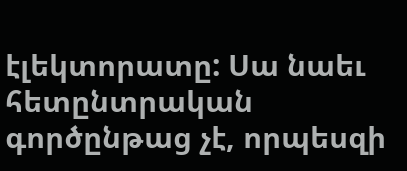էլեկտորատը: Սա նաեւ հետընտրական գործընթաց չէ, որպեսզի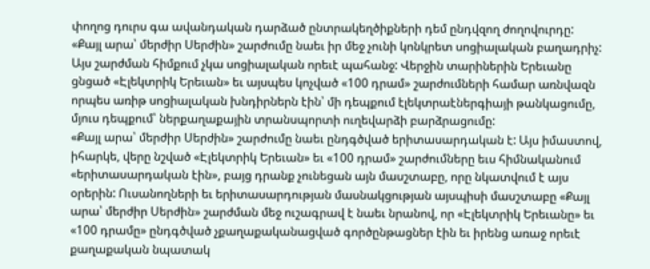փողոց դուրս գա ավանդական դարձած ընտրակեղծիքների դեմ ընդվզող ժողովուրդը:
«Քայլ արա՝ մերժիր Սերժին» շարժումը նաեւ իր մեջ չունի կոնկրետ սոցիալական բաղադրիչ: Այս շարժման հիմքում չկա սոցիալական որեւէ պահանջ: Վերջին տարիներին Երեւանը ցնցած «Էլեկտրիկ Երեւան» եւ այսպես կոչված «100 դրամ» շարժումների համար առնվազն որպես առիթ սոցիալական խնդիրներն էին՝ մի դեպքում էլեկտրաէներգիայի թանկացումը, մյուս դեպքում՝ ներքաղաքային տրանսպորտի ուղեվարձի բարձրացումը:
«Քայլ արա՝ մերժիր Սերժին» շարժումը նաեւ ընդգծված երիտասարդական է: Այս իմաստով, իհարկե, վերը նշված «Էլեկտրիկ Երեւան» եւ «100 դրամ» շարժումները եւս հիմնականում «երիտասարդական էին», բայց դրանք չունեցան այն մասշտաբը, որը նկատվում է այս օրերին: Ուսանողների եւ երիտասարդության մասնակցության այսպիսի մասշտաբը «Քայլ արա՝ մերժիր Սերժին» շարժման մեջ ուշագրավ է նաեւ նրանով, որ «Էլեկտրիկ Երեւանը» եւ «100 դրամը» ընդգծված չքաղաքականացված գործընթացներ էին եւ իրենց առաջ որեւէ քաղաքական նպատակ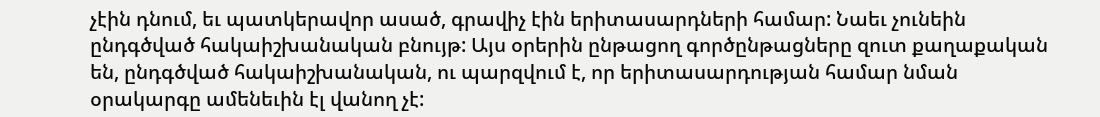չէին դնում, եւ պատկերավոր ասած, գրավիչ էին երիտասարդների համար: Նաեւ չունեին ընդգծված հակաիշխանական բնույթ: Այս օրերին ընթացող գործընթացները զուտ քաղաքական են, ընդգծված հակաիշխանական, ու պարզվում է, որ երիտասարդության համար նման օրակարգը ամենեւին էլ վանող չէ: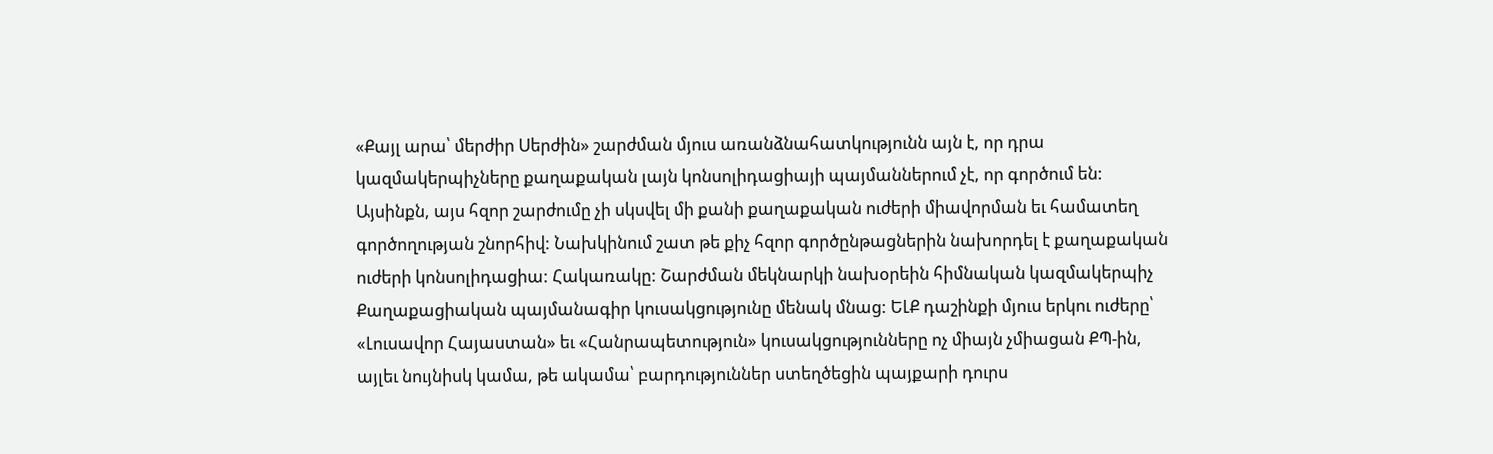«Քայլ արա՝ մերժիր Սերժին» շարժման մյուս առանձնահատկությունն այն է, որ դրա կազմակերպիչները քաղաքական լայն կոնսոլիդացիայի պայմաններում չէ, որ գործում են: Այսինքն, այս հզոր շարժումը չի սկսվել մի քանի քաղաքական ուժերի միավորման եւ համատեղ գործողության շնորհիվ: Նախկինում շատ թե քիչ հզոր գործընթացներին նախորդել է քաղաքական ուժերի կոնսոլիդացիա: Հակառակը: Շարժման մեկնարկի նախօրեին հիմնական կազմակերպիչ Քաղաքացիական պայմանագիր կուսակցությունը մենակ մնաց: ԵԼՔ դաշինքի մյուս երկու ուժերը՝ «Լուսավոր Հայաստան» եւ «Հանրապետություն» կուսակցությունները ոչ միայն չմիացան ՔՊ-ին, այլեւ նույնիսկ կամա, թե ակամա՝ բարդություններ ստեղծեցին պայքարի դուրս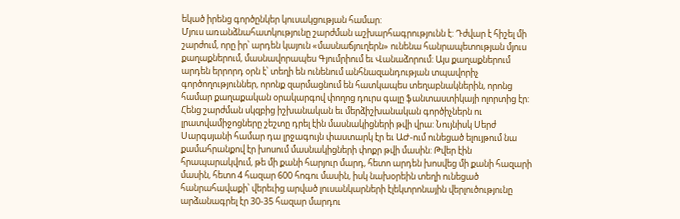եկած իրենց գործընկեր կուսակցության համար:
Մյուս առանձնահատկությունը շարժման աշխարհագրությունն է: Դժվար է հիշել մի շարժում, որը իր՝ արդեն կայուն «մասնաճյուղերն» ունենա հանրապետության մյուս քաղաքներում, մասնավորապես Գյումրիում եւ Վանաձորում: Այս քաղաքներում արդեն երրորդ օրն է՝ տեղի են ունենում անհնազանդության տպավորիչ գործողություններ, որոնք զարմացնում են հատկապես տեղաբնակներին, որոնց համար քաղաքական օրակարգով փողոց դուրս գալը ֆանտաստիկայի ոլորտից էր:
Հենց շարժման սկզբից իշխանական եւ մերձիշխանական գործիչներն ու լրատվամիջոցները շեշտը դրել էին մասնակիցների թվի վրա: Նույնիսկ Սերժ Սարգսյանի համար դա լրջագույն փաստարկ էր եւ ԱԺ-ում ունեցած ելույթում նա քամահրանքով էր խոսում մասնակիցների փոքր թվի մասին: Թվեր էին հրապարակվում, թե մի քանի հարյուր մարդ, հետո արդեն խոսվեց մի քանի հազարի մասին, հետո 4 հազար 600 հոգու մասին, իսկ նախօրեին տեղի ունեցած հանրահավաքի՝ վերեւից արված լուսանկարների էլեկտրոնային վերլուծությունը արձանագրել էր 30-35 հազար մարդու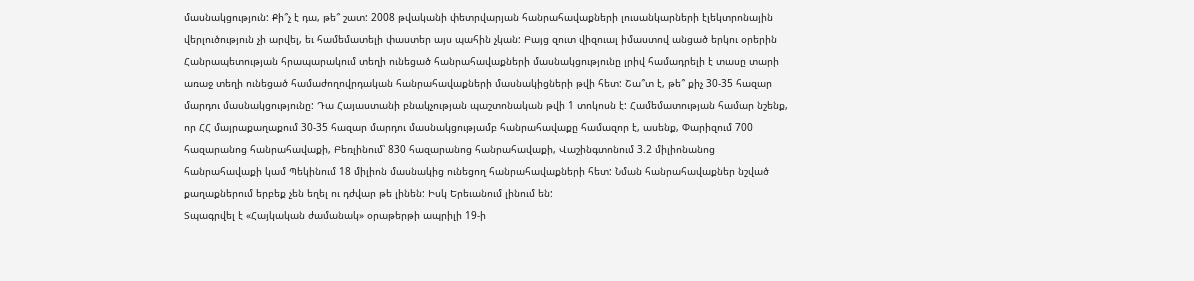մասնակցություն: Քի՞չ է դա, թե՞ շատ: 2008 թվականի փետրվարյան հանրահավաքների լուսանկարների էլեկտրոնային վերլուծություն չի արվել, եւ համեմատելի փաստեր այս պահին չկան: Բայց զուտ վիզուալ իմաստով անցած երկու օրերին Հանրապետության հրապարակում տեղի ունեցած հանրահավաքների մասնակցությունը լրիվ համադրելի է տասը տարի առաջ տեղի ունեցած համաժողովրդական հանրահավաքների մասնակիցների թվի հետ: Շա՞տ է, թե՞ քիչ 30-35 հազար մարդու մասնակցությունը: Դա Հայաստանի բնակչության պաշտոնական թվի 1 տոկոսն է: Համեմատության համար նշենք, որ ՀՀ մայրաքաղաքում 30-35 հազար մարդու մասնակցությամբ հանրահավաքը համազոր է, ասենք, Փարիզում 700 հազարանոց հանրահավաքի, Բեռլինում՝ 830 հազարանոց հանրահավաքի, Վաշինգտոնում 3.2 միլիոնանոց հանրահավաքի կամ Պեկինում 18 միլիոն մասնակից ունեցող հանրահավաքների հետ: Նման հանրահավաքներ նշված քաղաքներում երբեք չեն եղել ու դժվար թե լինեն: Իսկ Երեւանում լինում են:
Տպագրվել է «Հայկական ժամանակ» օրաթերթի ապրիլի 19-ի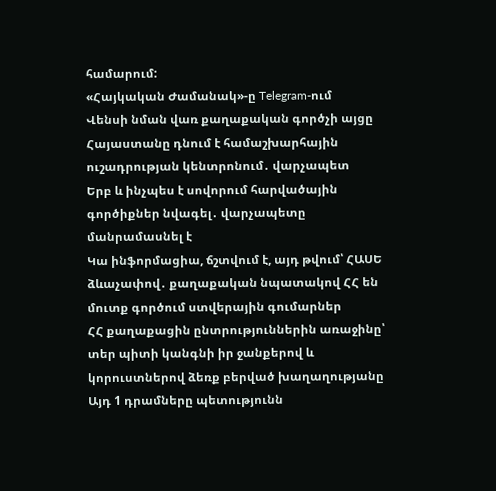համարում:
«Հայկական Ժամանակ»-ը Telegram-ում
Վենսի նման վառ քաղաքական գործչի այցը Հայաստանը դնում է համաշխարհային ուշադրության կենտրոնում․ վարչապետ
Երբ և ինչպես է սովորում հարվածային գործիքներ նվագել․ վարչապետը մանրամասնել է
Կա ինֆորմացիա, ճշտվում է, այդ թվում՝ ՀԱՍԵ ձևաչափով․ քաղաքական նպատակով ՀՀ են մուտք գործում ստվերային գումարներ
ՀՀ քաղաքացին ընտրություններին առաջինը՝ տեր պիտի կանգնի իր ջանքերով և կորուստներով ձեռք բերված խաղաղությանը
Այդ 1 դրամները պետությունն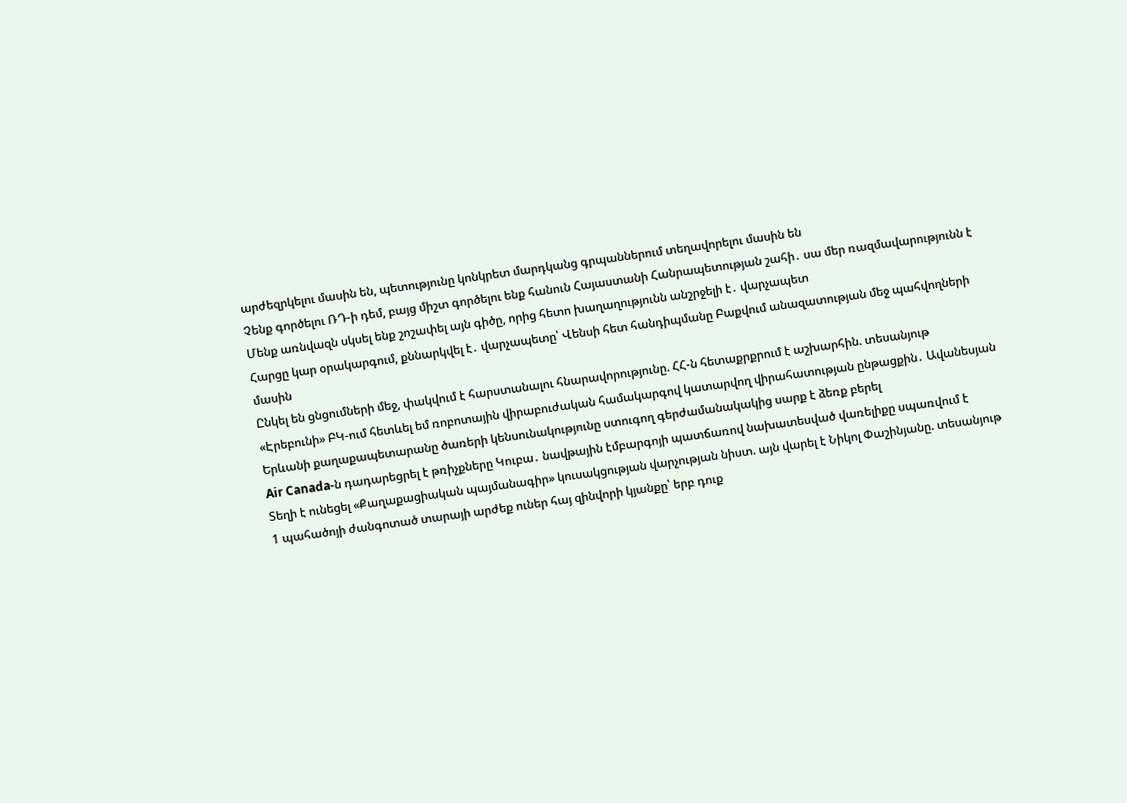արժեզրկելու մասին են, պետությունը կոնկրետ մարդկանց գրպաններում տեղավորելու մասին են
Չենք գործելու ՌԴ-ի դեմ, բայց միշտ գործելու ենք հանուն Հայաստանի Հանրապետության շահի․ սա մեր ռազմավարությունն է
Մենք առնվազն սկսել ենք շոշափել այն գիծը, որից հետո խաղաղությունն անշրջելի է․ վարչապետ
Հարցը կար օրակարգում, քննարկվել է․ վարչապետը՝ Վենսի հետ հանդիպմանը Բաքվում անազատության մեջ պահվողների մասին
Ընկել են ցնցումների մեջ, փակվում է հարստանալու հնարավորությունը. ՀՀ-ն հետաքրքրում է աշխարհին. տեսանյութ
«Էրեբունի» ԲԿ-ում հետևել եմ ռոբոտային վիրաբուժական համակարգով կատարվող վիրահատության ընթացքին․ Ավանեսյան
Երևանի քաղաքապետարանը ծառերի կենսունակությունը ստուգող գերժամանակակից սարք է ձեռք բերել
Air Canada-ն դադարեցրել է թռիչքները Կուբա․ նավթային էմբարգոյի պատճառով նախատեսված վառելիքը սպառվում է
Տեղի է ունեցել «Քաղաքացիական պայմանագիր» կուսակցության վարչության նիստ. այն վարել է Նիկոլ Փաշինյանը. տեսանյութ
1 պահածոյի ժանգոտած տարայի արժեք ուներ հայ զինվորի կյանքը՝ երբ դուք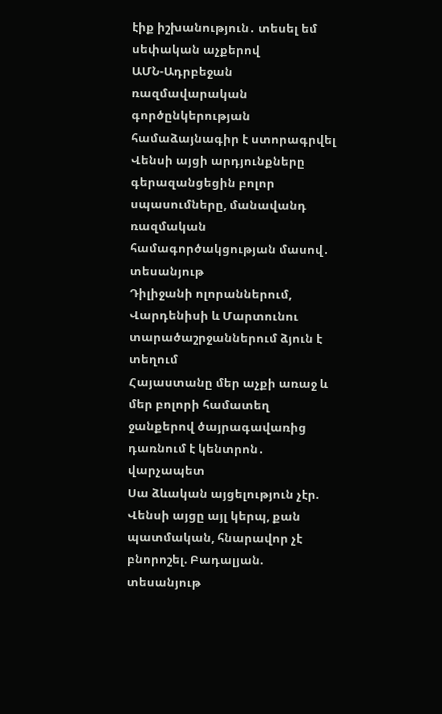էիք իշխանություն․ տեսել եմ սեփական աչքերով
ԱՄՆ-Ադրբեջան ռազմավարական գործընկերության համաձայնագիր է ստորագրվել
Վենսի այցի արդյունքները գերազանցեցին բոլոր սպասումները, մանավանդ ռազմական համագործակցության մասով․ տեսանյութ
Դիլիջանի ոլորաններում, Վարդենիսի և Մարտունու տարածաշրջաններում ձյուն է տեղում
Հայաստանը մեր աչքի առաջ և մեր բոլորի համատեղ ջանքերով ծայրագավառից դառնում է կենտրոն․ վարչապետ
Սա ձևական այցելություն չէր. Վենսի այցը այլ կերպ, քան պատմական, հնարավոր չէ բնորոշել. Բադալյան. տեսանյութ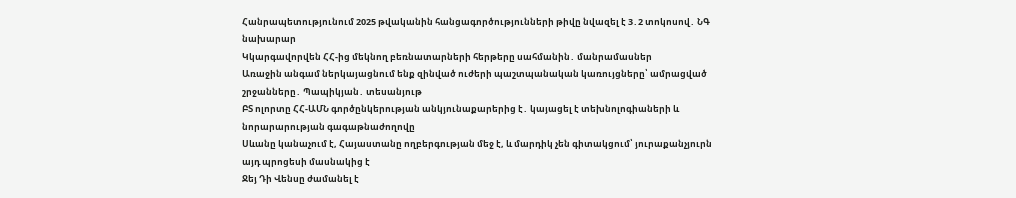Հանրապետությունում 2025 թվականին հանցագործությունների թիվը նվազել է 3․2 տոկոսով․ ՆԳ նախարար
Կկարգավորվեն ՀՀ-ից մեկնող բեռնատարների հերթերը սահմանին․ մանրամասներ
Առաջին անգամ ներկայացնում ենք զինված ուժերի պաշտպանական կառույցները՝ ամրացված շրջանները․ Պապիկյան․ տեսանյութ
ԲՏ ոլորտը ՀՀ-ԱՄՆ գործընկերության անկյունաքարերից է․ կայացել է տեխնոլոգիաների և նորարարության գագաթնաժողովը
Սևանը կանաչում է, Հայաստանը ողբերգության մեջ է, և մարդիկ չեն գիտակցում՝ յուրաքանչյուրն այդ պրոցեսի մասնակից է
Ջեյ Դի Վենսը ժամանել է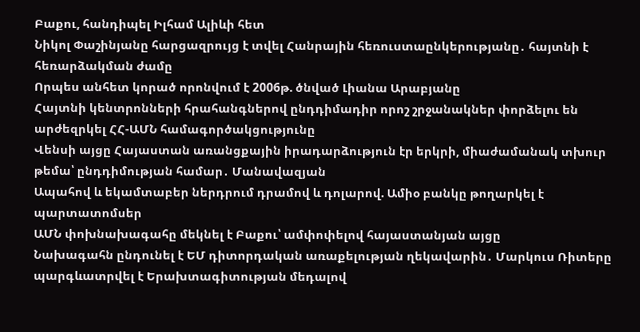Բաքու, հանդիպել Իլհամ Ալիևի հետ
Նիկոլ Փաշինյանը հարցազրույց է տվել Հանրային հեռուստաընկերությանը․ հայտնի է հեռարձակման ժամը
Որպես անհետ կորած որոնվում է 2006թ. ծնված Լիանա Արաբյանը
Հայտնի կենտրոնների հրահանգներով ընդդիմադիր որոշ շրջանակներ փորձելու են արժեզրկել ՀՀ-ԱՄՆ համագործակցությունը
Վենսի այցը Հայաստան առանցքային իրադարձություն էր երկրի, միաժամանակ տխուր թեմա՝ ընդդիմության համար․ Մանավազյան
Ապահով և եկամտաբեր ներդրում դրամով և դոլարով. Ամիօ բանկը թողարկել է պարտատոմսեր
ԱՄՆ փոխնախագահը մեկնել է Բաքու՝ ամփոփելով հայաստանյան այցը
Նախագահն ընդունել է ԵՄ դիտորդական առաքելության ղեկավարին․ Մարկուս Ռիտերը պարգևատրվել է Երախտագիտության մեդալով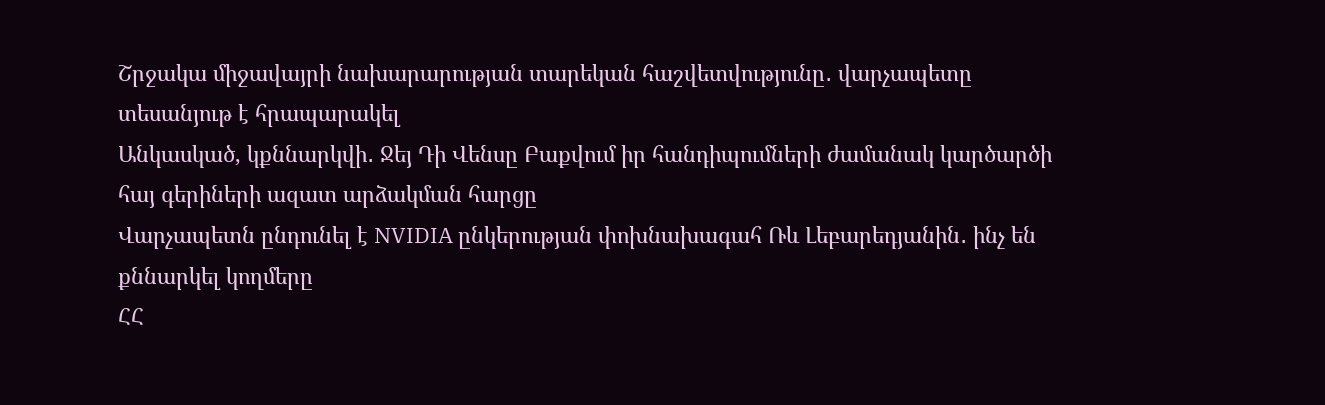Շրջակա միջավայրի նախարարության տարեկան հաշվետվությունը․ վարչապետը տեսանյութ է հրապարակել
Անկասկած, կքննարկվի․ Ջեյ Դի Վենսը Բաքվում իր հանդիպումների ժամանակ կարծարծի հայ գերիների ազատ արձակման հարցը
Վարչապետն ընդունել է NVIDIA ընկերության փոխնախագահ Ռև Լեբարեդյանին․ ինչ են քննարկել կողմերը
ՀՀ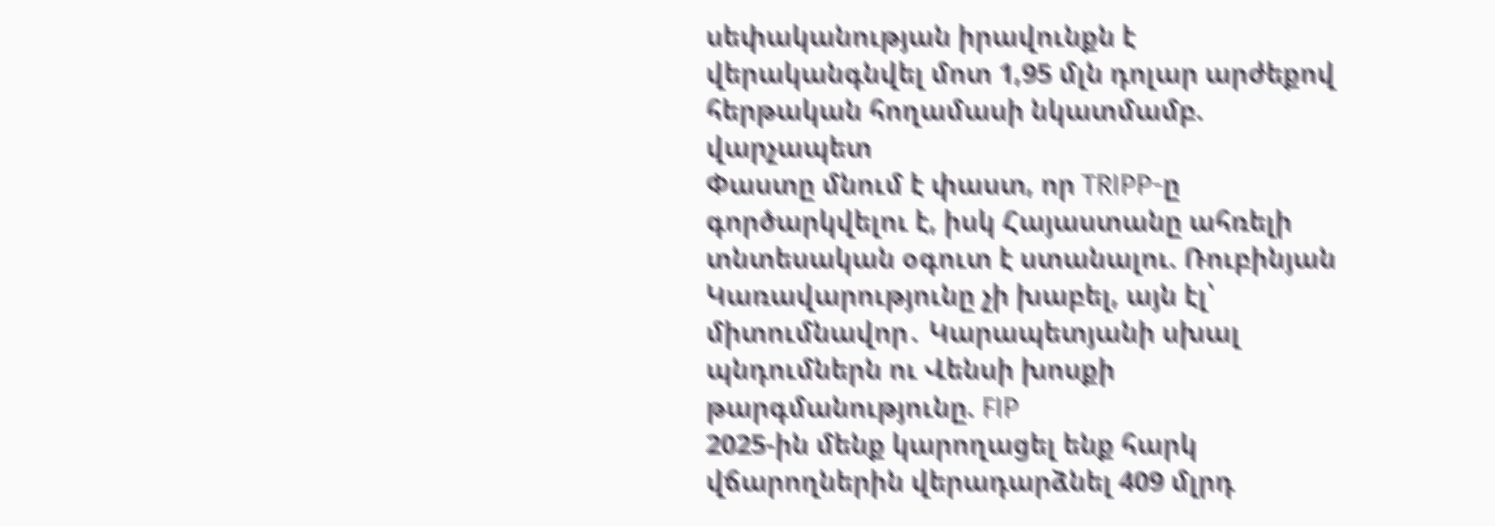սեփականության իրավունքն է վերականգնվել մոտ 1,95 մլն դոլար արժեքով հերթական հողամասի նկատմամբ. վարչապետ
Փաստը մնում է փաստ, որ TRIPP-ը գործարկվելու է, իսկ Հայաստանը ահռելի տնտեսական օգուտ է ստանալու. Ռուբինյան
Կառավարությունը չի խաբել, այն էլ՝ միտումնավոր․ Կարապետյանի սխալ պնդումներն ու Վենսի խոսքի թարգմանությունը. FIP
2025-ին մենք կարողացել ենք հարկ վճարողներին վերադարձնել 409 մլրդ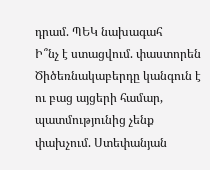դրամ. ՊԵԿ նախագահ
Ի՞նչ է ստացվում. փաստորեն Ծիծեռնակաբերդը կանգուն է ու բաց այցերի համար, պատմությունից չենք փախչում. Ստեփանյան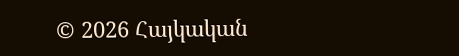© 2026 Հայկական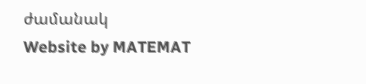ժամանակ
Website by MATEMAT